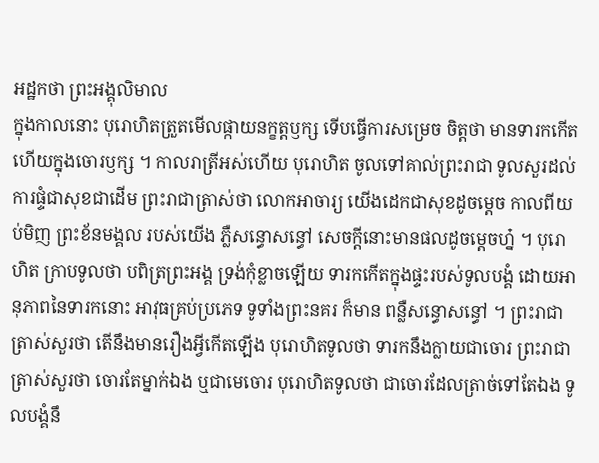អដ្ឋកថា ព្រះអង្គុលិមាល
ក្នុងកាលនោះ បុរោហិតត្រួតមើលផ្កាយនក្ខត្តឫក្ស ទើបធ្វើការសម្រេច ចិត្តថា មានទារកកើតហើយក្នុងចោរឫក្ស ។ កាលរាត្រីអស់ហើយ បុរោហិត ចូលទៅគាល់ព្រះរាជា ទូលសួរដល់ការផ្ទំជាសុខជាដើម ព្រះរាជាត្រាស់ថា លោកអាចារ្យ យើងដេកជាសុខដូចម្តេច កាលពីយប់មិញ ព្រះខ័នមង្គល របស់យើង ភ្លឺសន្ធោសន្ធៅ សេចក្តីនោះមានផលដូចម្តេចហ្ន៎ ។ បុរោហិត ក្រាបទូលថា បពិត្រព្រះអង្គ ទ្រង់កុំខ្លាចឡើយ ទារកកើតក្នុងផ្ទះរបស់ទូលបង្គំ ដោយអានុភាពនៃទារកនោះ អាវុធគ្រប់ប្រភេទ ទូទាំងព្រះនគរ ក៏មាន ពន្លឺសន្ធោសន្ធៅ ។ ព្រះរាជាត្រាស់សួរថា តើនឹងមានរឿងអ្វីកើតឡើង បុរោហិតទូលថា ទារកនឹងក្លាយជាចោរ ព្រះរាជាត្រាស់សួរថា ចោរតែម្នាក់ឯង ឬជាមេចោរ បុរោហិតទូលថា ជាចោរដែលត្រាច់ទៅតែឯង ទូលបង្គំនឹ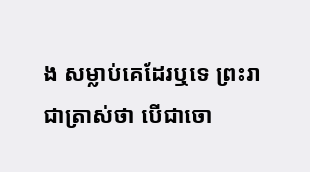ង សម្លាប់គេដែរឬទេ ព្រះរាជាត្រាស់ថា បើជាចោ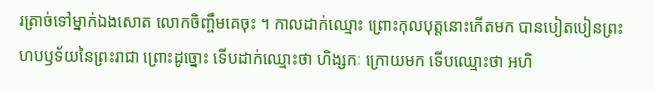រត្រាច់ទៅម្នាក់ឯងសោត លោកចិញ្ចឹមគេចុះ ។ កាលដាក់ឈ្មោះ ព្រោះកុលបុត្តនោះកើតមក បានបៀតបៀនព្រះ ហបឫទ័យនៃព្រះរាជា ព្រោះដូច្នោះ ទើបដាក់ឈ្មោះថា ហិង្សកៈ ក្រោយមក ទើបឈ្មោះថា អហិ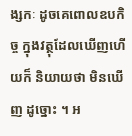ង្សកៈ ដូចគេពោលឧបកិច្ច ក្នុងវត្ថុដែលឃើញហើយក៏ និយាយថា មិនឃើញ ដូច្នោះ ។ អ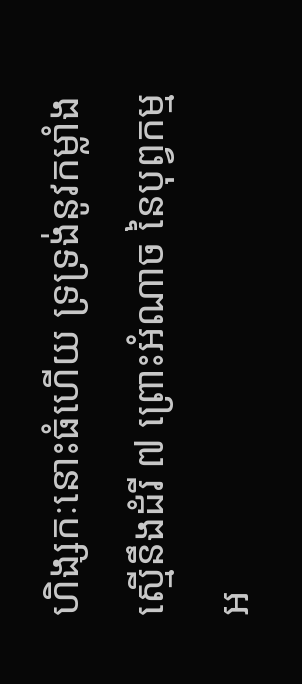ហិង្សកៈនោះធំហើយ ទ្រទ្រង់នូវកម្លាំងស្មើនឹងដំរី ៧ ព្រោះអំណាច នៃបុព្វកម្ម អ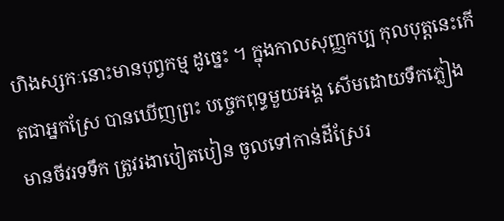ហិងស្សកៈនោះមានបុព្វកម្ម ដូច្នេះ ។ ក្នុងកាលសុញ្ញកប្ប កុលបុត្តនេះកើតជាអ្នកស្រែ បានឃើញព្រះ បច្ចេកពុទ្ធមួយអង្គ សើមដោយទឹកភ្លៀង មានចីវរទទឹក ត្រូវរងាបៀតបៀន ចូលទៅកាន់ដីស្រែរ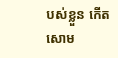បស់ខ្លួន កើតសោម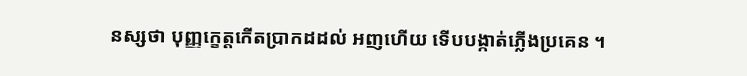នស្សថា បុញ្ញក្ខេត្តកើតប្រាកដដល់ អញហើយ ទើបបង្កាត់ភ្លើងប្រគេន ។